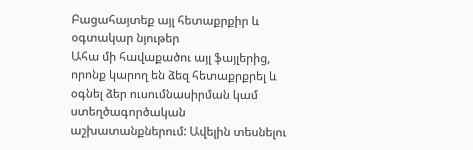Բացահայտեք այլ հետաքրքիր և օգտակար նյութեր
Ահա մի հավաքածու այլ ֆայլերից, որոնք կարող են ձեզ հետաքրքրել և օգնել ձեր ուսումնասիրման կամ ստեղծագործական աշխատանքներում: Ավելին տեսնելու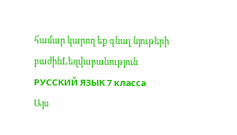համար կարող եք գնալ նյութերի բաժինLեզվաբանություն
РУССКИЙ ЯЗЫК 7 класса
Այս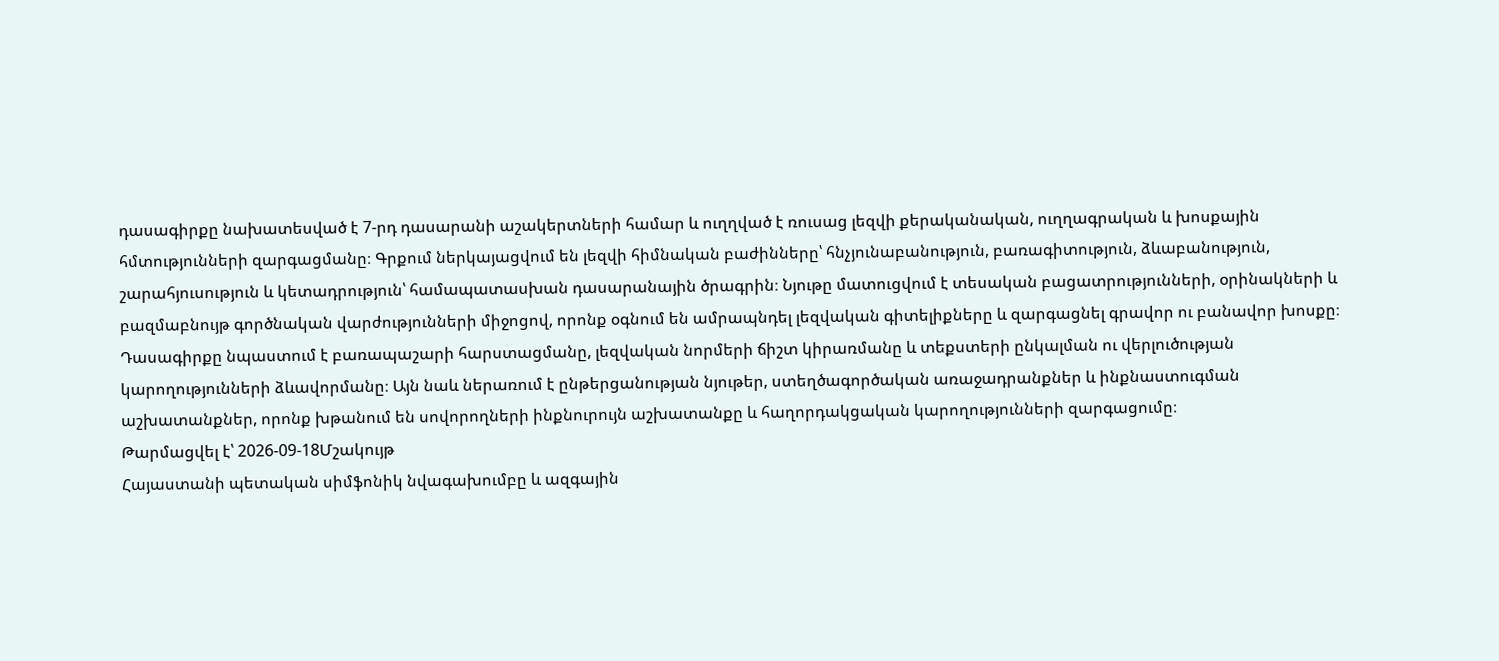դասագիրքը նախատեսված է 7-րդ դասարանի աշակերտների համար և ուղղված է ռուսաց լեզվի քերականական, ուղղագրական և խոսքային հմտությունների զարգացմանը։ Գրքում ներկայացվում են լեզվի հիմնական բաժինները՝ հնչյունաբանություն, բառագիտություն, ձևաբանություն, շարահյուսություն և կետադրություն՝ համապատասխան դասարանային ծրագրին։ Նյութը մատուցվում է տեսական բացատրությունների, օրինակների և բազմաբնույթ գործնական վարժությունների միջոցով, որոնք օգնում են ամրապնդել լեզվական գիտելիքները և զարգացնել գրավոր ու բանավոր խոսքը։ Դասագիրքը նպաստում է բառապաշարի հարստացմանը, լեզվական նորմերի ճիշտ կիրառմանը և տեքստերի ընկալման ու վերլուծության կարողությունների ձևավորմանը։ Այն նաև ներառում է ընթերցանության նյութեր, ստեղծագործական առաջադրանքներ և ինքնաստուգման աշխատանքներ, որոնք խթանում են սովորողների ինքնուրույն աշխատանքը և հաղորդակցական կարողությունների զարգացումը։
Թարմացվել է՝ 2026-09-18Մշակույթ
Հայաստանի պետական սիմֆոնիկ նվագախումբը և ազգային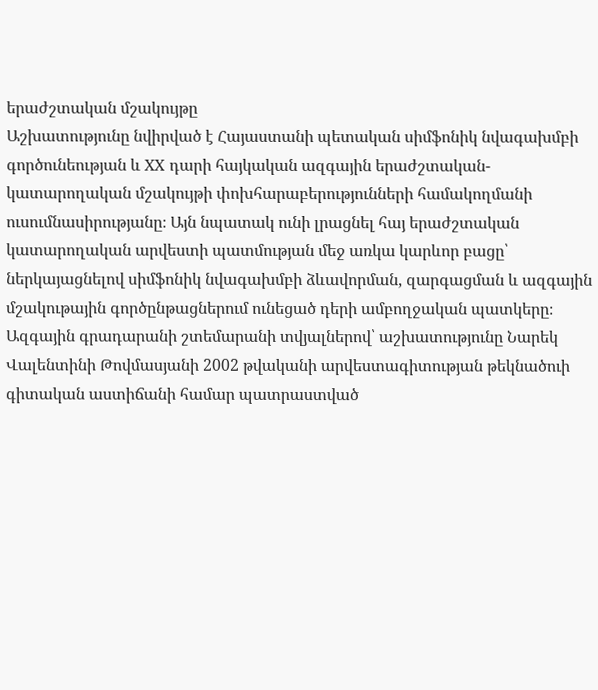երաժշտական մշակույթը
Աշխատությունը նվիրված է Հայաստանի պետական սիմֆոնիկ նվագախմբի գործունեության և XX դարի հայկական ազգային երաժշտական-կատարողական մշակույթի փոխհարաբերությունների համակողմանի ուսումնասիրությանը։ Այն նպատակ ունի լրացնել հայ երաժշտական կատարողական արվեստի պատմության մեջ առկա կարևոր բացը՝ ներկայացնելով սիմֆոնիկ նվագախմբի ձևավորման, զարգացման և ազգային մշակութային գործընթացներում ունեցած դերի ամբողջական պատկերը։ Ազգային գրադարանի շտեմարանի տվյալներով՝ աշխատությունը Նարեկ Վալենտինի Թովմասյանի 2002 թվականի արվեստագիտության թեկնածուի գիտական աստիճանի համար պատրաստված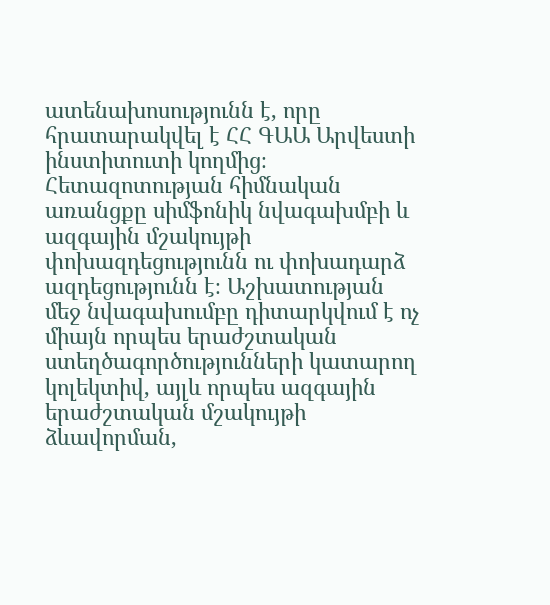ատենախոսությունն է, որը հրատարակվել է ՀՀ ԳԱԱ Արվեստի ինստիտուտի կողմից։ Հետազոտության հիմնական առանցքը սիմֆոնիկ նվագախմբի և ազգային մշակույթի փոխազդեցությունն ու փոխադարձ ազդեցությունն է։ Աշխատության մեջ նվագախումբը դիտարկվում է ոչ միայն որպես երաժշտական ստեղծագործությունների կատարող կոլեկտիվ, այլև որպես ազգային երաժշտական մշակույթի ձևավորման,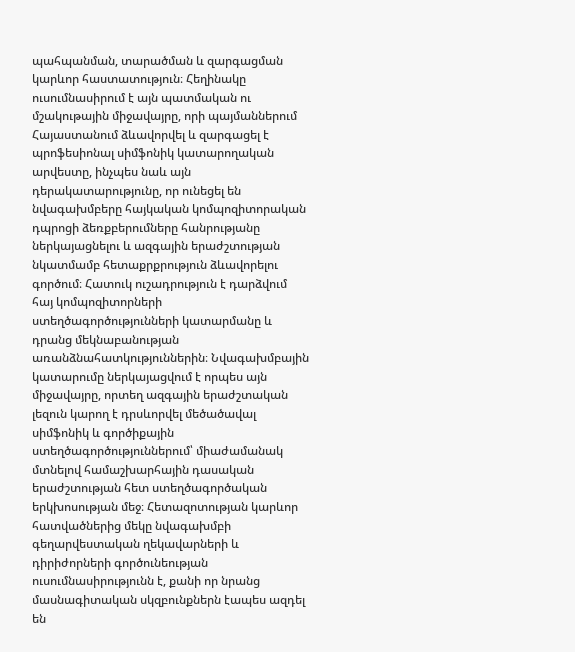պահպանման, տարածման և զարգացման կարևոր հաստատություն։ Հեղինակը ուսումնասիրում է այն պատմական ու մշակութային միջավայրը, որի պայմաններում Հայաստանում ձևավորվել և զարգացել է պրոֆեսիոնալ սիմֆոնիկ կատարողական արվեստը, ինչպես նաև այն դերակատարությունը, որ ունեցել են նվագախմբերը հայկական կոմպոզիտորական դպրոցի ձեռքբերումները հանրությանը ներկայացնելու և ազգային երաժշտության նկատմամբ հետաքրքրություն ձևավորելու գործում։ Հատուկ ուշադրություն է դարձվում հայ կոմպոզիտորների ստեղծագործությունների կատարմանը և դրանց մեկնաբանության առանձնահատկություններին։ Նվագախմբային կատարումը ներկայացվում է որպես այն միջավայրը, որտեղ ազգային երաժշտական լեզուն կարող է դրսևորվել մեծածավալ սիմֆոնիկ և գործիքային ստեղծագործություններում՝ միաժամանակ մտնելով համաշխարհային դասական երաժշտության հետ ստեղծագործական երկխոսության մեջ։ Հետազոտության կարևոր հատվածներից մեկը նվագախմբի գեղարվեստական ղեկավարների և դիրիժորների գործունեության ուսումնասիրությունն է, քանի որ նրանց մասնագիտական սկզբունքներն էապես ազդել են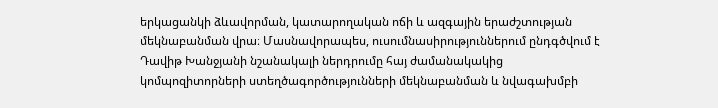երկացանկի ձևավորման, կատարողական ոճի և ազգային երաժշտության մեկնաբանման վրա։ Մասնավորապես, ուսումնասիրություններում ընդգծվում է Դավիթ Խանջյանի նշանակալի ներդրումը հայ ժամանակակից կոմպոզիտորների ստեղծագործությունների մեկնաբանման և նվագախմբի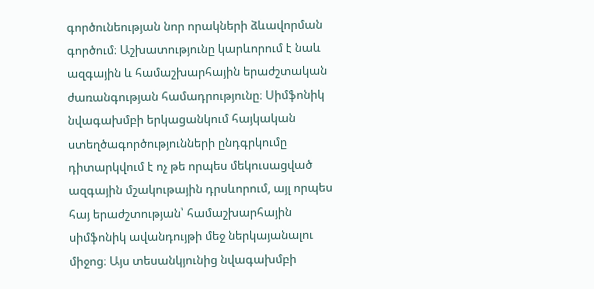գործունեության նոր որակների ձևավորման գործում։ Աշխատությունը կարևորում է նաև ազգային և համաշխարհային երաժշտական ժառանգության համադրությունը։ Սիմֆոնիկ նվագախմբի երկացանկում հայկական ստեղծագործությունների ընդգրկումը դիտարկվում է ոչ թե որպես մեկուսացված ազգային մշակութային դրսևորում, այլ որպես հայ երաժշտության՝ համաշխարհային սիմֆոնիկ ավանդույթի մեջ ներկայանալու միջոց։ Այս տեսանկյունից նվագախմբի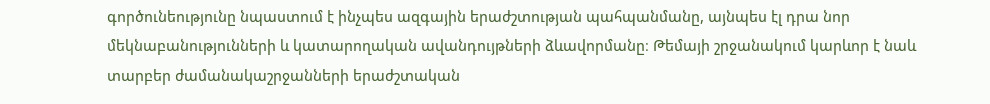գործունեությունը նպաստում է ինչպես ազգային երաժշտության պահպանմանը, այնպես էլ դրա նոր մեկնաբանությունների և կատարողական ավանդույթների ձևավորմանը։ Թեմայի շրջանակում կարևոր է նաև տարբեր ժամանակաշրջանների երաժշտական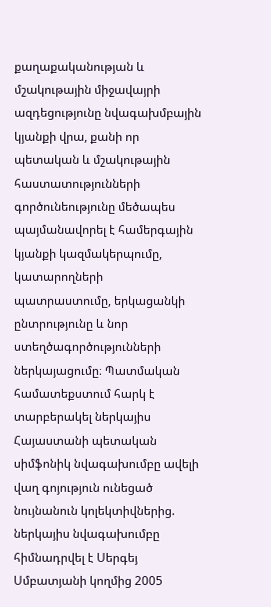քաղաքականության և մշակութային միջավայրի ազդեցությունը նվագախմբային կյանքի վրա, քանի որ պետական և մշակութային հաստատությունների գործունեությունը մեծապես պայմանավորել է համերգային կյանքի կազմակերպումը, կատարողների պատրաստումը, երկացանկի ընտրությունը և նոր ստեղծագործությունների ներկայացումը։ Պատմական համատեքստում հարկ է տարբերակել ներկայիս Հայաստանի պետական սիմֆոնիկ նվագախումբը ավելի վաղ գոյություն ունեցած նույնանուն կոլեկտիվներից. ներկայիս նվագախումբը հիմնադրվել է Սերգեյ Սմբատյանի կողմից 2005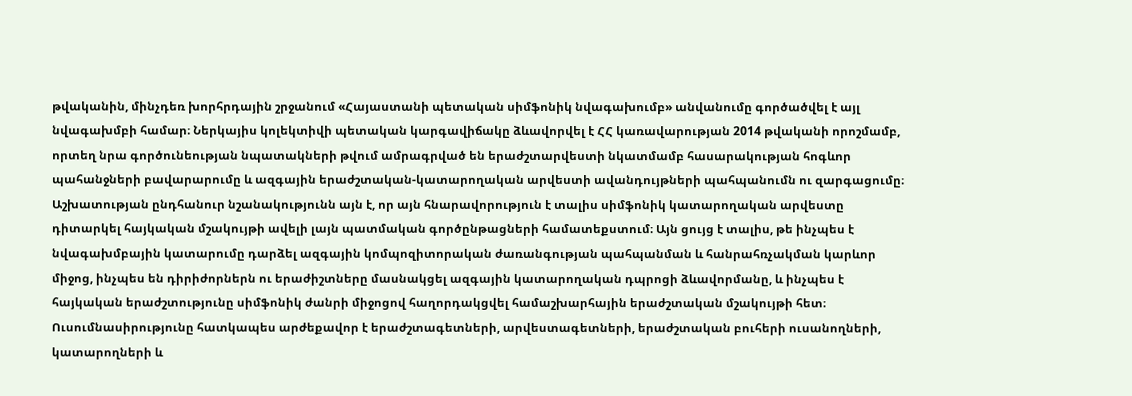թվականին, մինչդեռ խորհրդային շրջանում «Հայաստանի պետական սիմֆոնիկ նվագախումբ» անվանումը գործածվել է այլ նվագախմբի համար։ Ներկայիս կոլեկտիվի պետական կարգավիճակը ձևավորվել է ՀՀ կառավարության 2014 թվականի որոշմամբ, որտեղ նրա գործունեության նպատակների թվում ամրագրված են երաժշտարվեստի նկատմամբ հասարակության հոգևոր պահանջների բավարարումը և ազգային երաժշտական-կատարողական արվեստի ավանդույթների պահպանումն ու զարգացումը։ Աշխատության ընդհանուր նշանակությունն այն է, որ այն հնարավորություն է տալիս սիմֆոնիկ կատարողական արվեստը դիտարկել հայկական մշակույթի ավելի լայն պատմական գործընթացների համատեքստում։ Այն ցույց է տալիս, թե ինչպես է նվագախմբային կատարումը դարձել ազգային կոմպոզիտորական ժառանգության պահպանման և հանրահռչակման կարևոր միջոց, ինչպես են դիրիժորներն ու երաժիշտները մասնակցել ազգային կատարողական դպրոցի ձևավորմանը, և ինչպես է հայկական երաժշտությունը սիմֆոնիկ ժանրի միջոցով հաղորդակցվել համաշխարհային երաժշտական մշակույթի հետ։ Ուսումնասիրությունը հատկապես արժեքավոր է երաժշտագետների, արվեստագետների, երաժշտական բուհերի ուսանողների, կատարողների և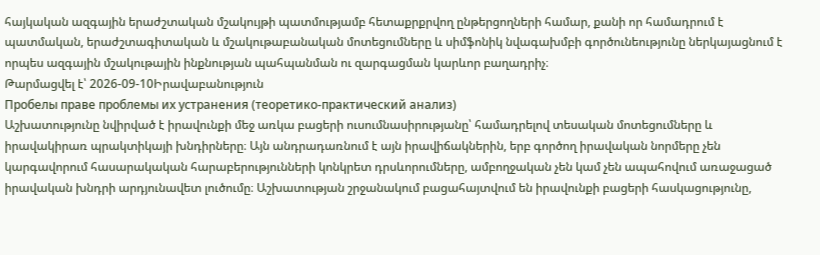հայկական ազգային երաժշտական մշակույթի պատմությամբ հետաքրքրվող ընթերցողների համար, քանի որ համադրում է պատմական, երաժշտագիտական և մշակութաբանական մոտեցումները և սիմֆոնիկ նվագախմբի գործունեությունը ներկայացնում է որպես ազգային մշակութային ինքնության պահպանման ու զարգացման կարևոր բաղադրիչ։
Թարմացվել է՝ 2026-09-10Իրավաբանություն
Пробелы праве проблемы их устранения (теоретико-практический анализ)
Աշխատությունը նվիրված է իրավունքի մեջ առկա բացերի ուսումնասիրությանը՝ համադրելով տեսական մոտեցումները և իրավակիրառ պրակտիկայի խնդիրները։ Այն անդրադառնում է այն իրավիճակներին, երբ գործող իրավական նորմերը չեն կարգավորում հասարակական հարաբերությունների կոնկրետ դրսևորումները, ամբողջական չեն կամ չեն ապահովում առաջացած իրավական խնդրի արդյունավետ լուծումը։ Աշխատության շրջանակում բացահայտվում են իրավունքի բացերի հասկացությունը,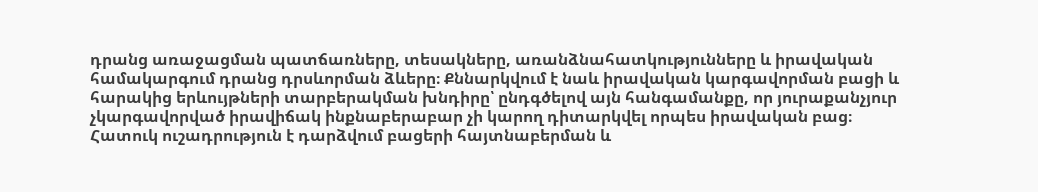դրանց առաջացման պատճառները, տեսակները, առանձնահատկությունները և իրավական համակարգում դրանց դրսևորման ձևերը։ Քննարկվում է նաև իրավական կարգավորման բացի և հարակից երևույթների տարբերակման խնդիրը՝ ընդգծելով այն հանգամանքը, որ յուրաքանչյուր չկարգավորված իրավիճակ ինքնաբերաբար չի կարող դիտարկվել որպես իրավական բաց։ Հատուկ ուշադրություն է դարձվում բացերի հայտնաբերման և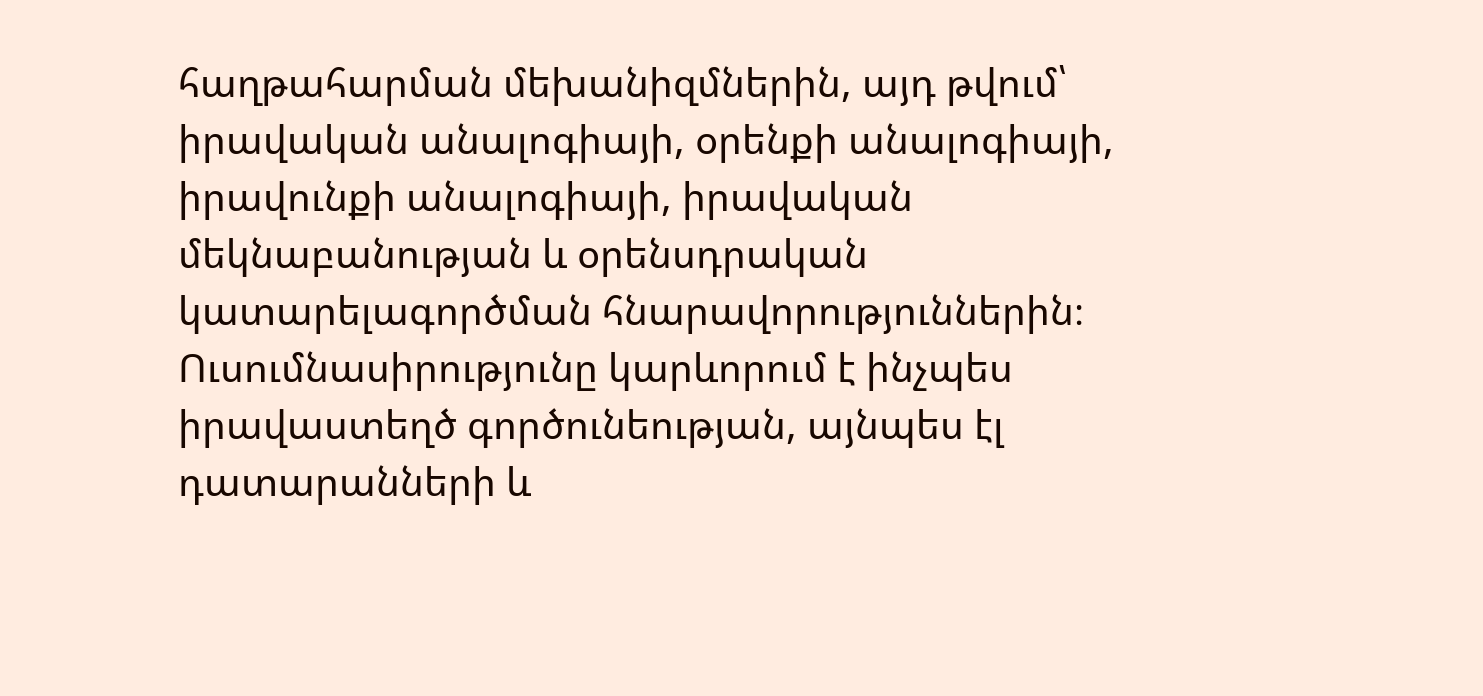հաղթահարման մեխանիզմներին, այդ թվում՝ իրավական անալոգիայի, օրենքի անալոգիայի, իրավունքի անալոգիայի, իրավական մեկնաբանության և օրենսդրական կատարելագործման հնարավորություններին։ Ուսումնասիրությունը կարևորում է ինչպես իրավաստեղծ գործունեության, այնպես էլ դատարանների և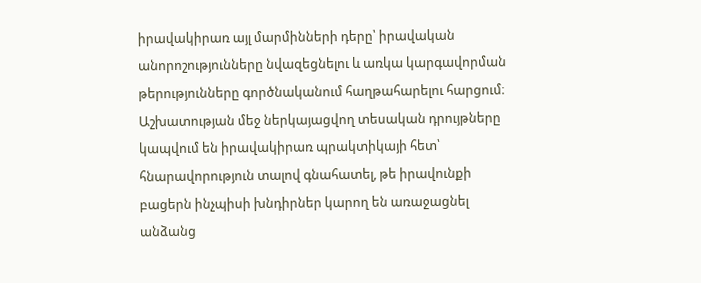իրավակիրառ այլ մարմինների դերը՝ իրավական անորոշությունները նվազեցնելու և առկա կարգավորման թերությունները գործնականում հաղթահարելու հարցում։ Աշխատության մեջ ներկայացվող տեսական դրույթները կապվում են իրավակիրառ պրակտիկայի հետ՝ հնարավորություն տալով գնահատել, թե իրավունքի բացերն ինչպիսի խնդիրներ կարող են առաջացնել անձանց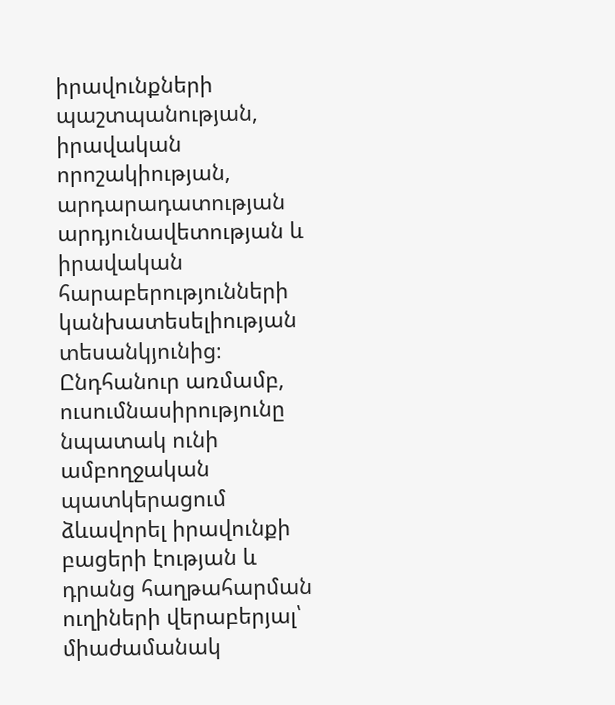իրավունքների պաշտպանության, իրավական որոշակիության, արդարադատության արդյունավետության և իրավական հարաբերությունների կանխատեսելիության տեսանկյունից։ Ընդհանուր առմամբ, ուսումնասիրությունը նպատակ ունի ամբողջական պատկերացում ձևավորել իրավունքի բացերի էության և դրանց հաղթահարման ուղիների վերաբերյալ՝ միաժամանակ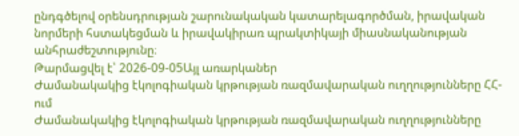ընդգծելով օրենսդրության շարունակական կատարելագործման, իրավական նորմերի հստակեցման և իրավակիրառ պրակտիկայի միասնականության անհրաժեշտությունը։
Թարմացվել է՝ 2026-09-05Այլ առարկաներ
Ժամանակակից էկոլոգիական կրթության ռազմավարական ուղղությունները ՀՀ-ում
Ժամանակակից էկոլոգիական կրթության ռազմավարական ուղղությունները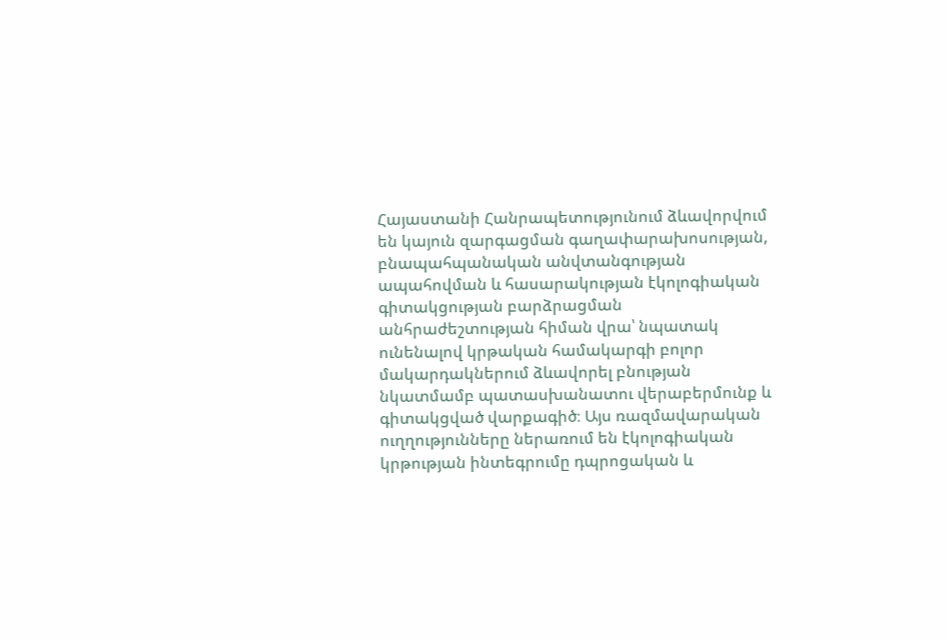Հայաստանի Հանրապետությունում ձևավորվում են կայուն զարգացման գաղափարախոսության, բնապահպանական անվտանգության ապահովման և հասարակության էկոլոգիական գիտակցության բարձրացման անհրաժեշտության հիման վրա՝ նպատակ ունենալով կրթական համակարգի բոլոր մակարդակներում ձևավորել բնության նկատմամբ պատասխանատու վերաբերմունք և գիտակցված վարքագիծ։ Այս ռազմավարական ուղղությունները ներառում են էկոլոգիական կրթության ինտեգրումը դպրոցական և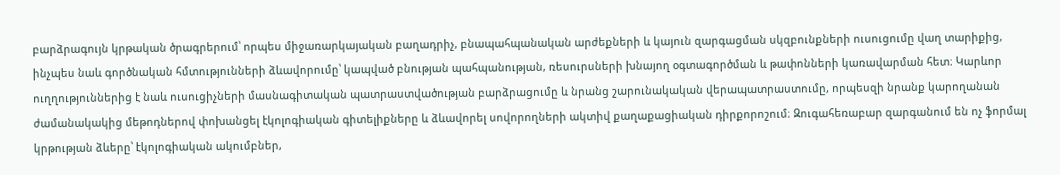բարձրագույն կրթական ծրագրերում՝ որպես միջառարկայական բաղադրիչ, բնապահպանական արժեքների և կայուն զարգացման սկզբունքների ուսուցումը վաղ տարիքից, ինչպես նաև գործնական հմտությունների ձևավորումը՝ կապված բնության պահպանության, ռեսուրսների խնայող օգտագործման և թափոնների կառավարման հետ։ Կարևոր ուղղություններից է նաև ուսուցիչների մասնագիտական պատրաստվածության բարձրացումը և նրանց շարունակական վերապատրաստումը, որպեսզի նրանք կարողանան ժամանակակից մեթոդներով փոխանցել էկոլոգիական գիտելիքները և ձևավորել սովորողների ակտիվ քաղաքացիական դիրքորոշում։ Զուգահեռաբար զարգանում են ոչ ֆորմալ կրթության ձևերը՝ էկոլոգիական ակումբներ,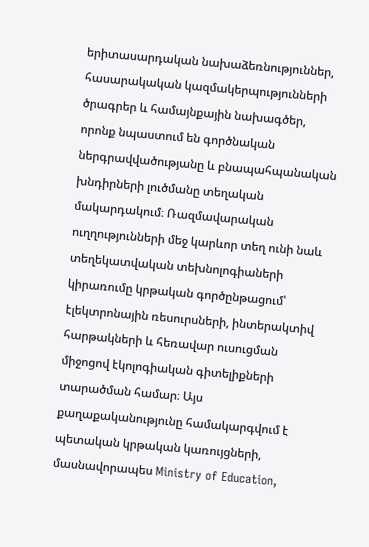երիտասարդական նախաձեռնություններ, հասարակական կազմակերպությունների ծրագրեր և համայնքային նախագծեր, որոնք նպաստում են գործնական ներգրավվածությանը և բնապահպանական խնդիրների լուծմանը տեղական մակարդակում։ Ռազմավարական ուղղությունների մեջ կարևոր տեղ ունի նաև տեղեկատվական տեխնոլոգիաների կիրառումը կրթական գործընթացում՝ էլեկտրոնային ռեսուրսների, ինտերակտիվ հարթակների և հեռավար ուսուցման միջոցով էկոլոգիական գիտելիքների տարածման համար։ Այս քաղաքականությունը համակարգվում է պետական կրթական կառույցների, մասնավորապես Ministry of Education,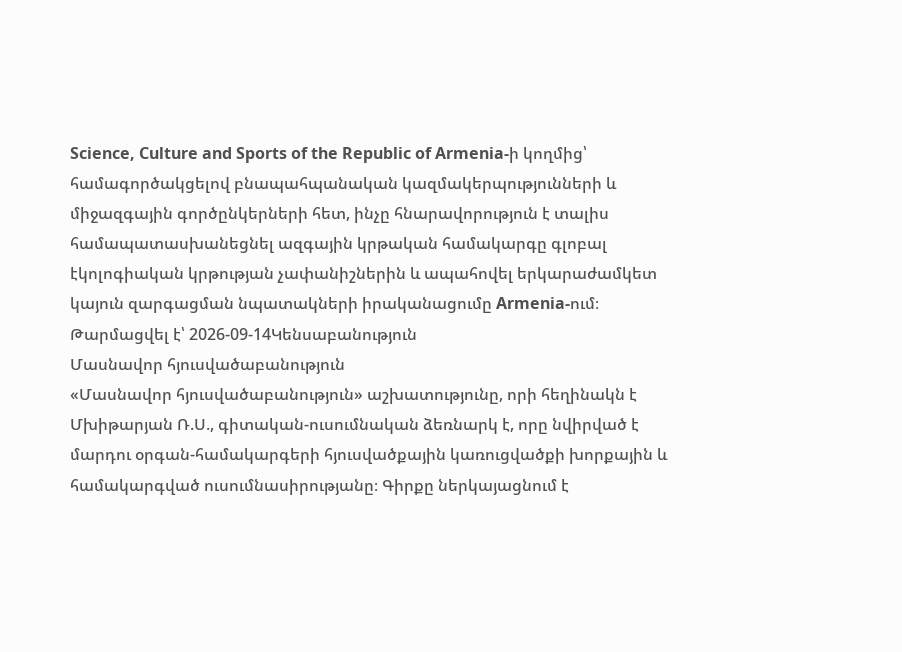Science, Culture and Sports of the Republic of Armenia-ի կողմից՝ համագործակցելով բնապահպանական կազմակերպությունների և միջազգային գործընկերների հետ, ինչը հնարավորություն է տալիս համապատասխանեցնել ազգային կրթական համակարգը գլոբալ էկոլոգիական կրթության չափանիշներին և ապահովել երկարաժամկետ կայուն զարգացման նպատակների իրականացումը Armenia-ում։
Թարմացվել է՝ 2026-09-14Կենսաբանություն
Մասնավոր հյուսվածաբանություն
«Մասնավոր հյուսվածաբանություն» աշխատությունը, որի հեղինակն է Մխիթարյան Ռ.Ս., գիտական-ուսումնական ձեռնարկ է, որը նվիրված է մարդու օրգան-համակարգերի հյուսվածքային կառուցվածքի խորքային և համակարգված ուսումնասիրությանը։ Գիրքը ներկայացնում է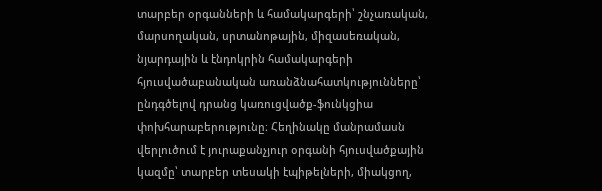տարբեր օրգանների և համակարգերի՝ շնչառական, մարսողական, սրտանոթային, միզասեռական, նյարդային և էնդոկրին համակարգերի հյուսվածաբանական առանձնահատկությունները՝ ընդգծելով դրանց կառուցվածք-ֆունկցիա փոխհարաբերությունը։ Հեղինակը մանրամասն վերլուծում է յուրաքանչյուր օրգանի հյուսվածքային կազմը՝ տարբեր տեսակի էպիթելների, միակցող,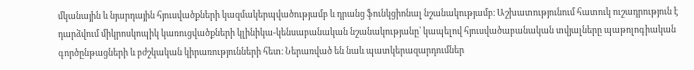մկանային և նյարդային հյուսվածքների կազմակերպվածությամբ և դրանց ֆունկցիոնալ նշանակությամբ։ Աշխատությունում հատուկ ուշադրություն է դարձվում միկրոսկոպիկ կառուցվածքների կլինիկա-կենսաբանական նշանակությանը՝ կապելով հյուսվածաբանական տվյալները պաթոլոգիական գործընթացների և բժշկական կիրառությունների հետ։ Ներառված են նաև պատկերազարդումներ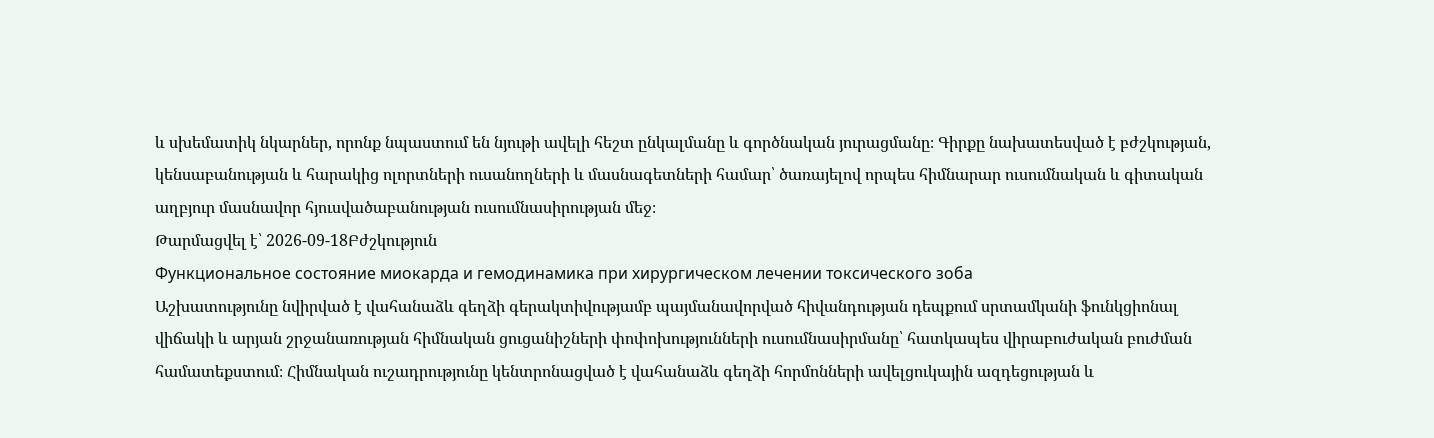և սխեմատիկ նկարներ, որոնք նպաստում են նյութի ավելի հեշտ ընկալմանը և գործնական յուրացմանը։ Գիրքը նախատեսված է բժշկության, կենսաբանության և հարակից ոլորտների ուսանողների և մասնագետների համար՝ ծառայելով որպես հիմնարար ուսումնական և գիտական աղբյուր մասնավոր հյուսվածաբանության ուսումնասիրության մեջ։
Թարմացվել է՝ 2026-09-18Բժշկություն
Функциональное состояние миокарда и гемодинамика при хирургическом лечении токсического зоба
Աշխատությունը նվիրված է վահանաձև գեղձի գերակտիվությամբ պայմանավորված հիվանդության դեպքում սրտամկանի ֆունկցիոնալ վիճակի և արյան շրջանառության հիմնական ցուցանիշների փոփոխությունների ուսումնասիրմանը՝ հատկապես վիրաբուժական բուժման համատեքստում։ Հիմնական ուշադրությունը կենտրոնացված է վահանաձև գեղձի հորմոնների ավելցուկային ազդեցության և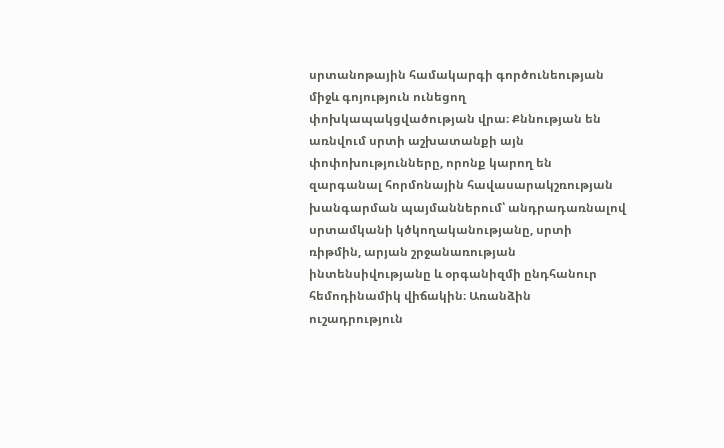սրտանոթային համակարգի գործունեության միջև գոյություն ունեցող փոխկապակցվածության վրա։ Քննության են առնվում սրտի աշխատանքի այն փոփոխությունները, որոնք կարող են զարգանալ հորմոնային հավասարակշռության խանգարման պայմաններում՝ անդրադառնալով սրտամկանի կծկողականությանը, սրտի ռիթմին, արյան շրջանառության ինտենսիվությանը և օրգանիզմի ընդհանուր հեմոդինամիկ վիճակին։ Առանձին ուշադրություն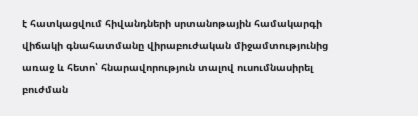է հատկացվում հիվանդների սրտանոթային համակարգի վիճակի գնահատմանը վիրաբուժական միջամտությունից առաջ և հետո՝ հնարավորություն տալով ուսումնասիրել բուժման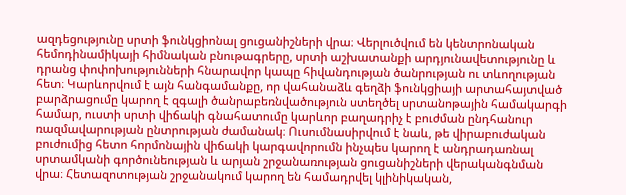ազդեցությունը սրտի ֆունկցիոնալ ցուցանիշների վրա։ Վերլուծվում են կենտրոնական հեմոդինամիկայի հիմնական բնութագրերը, սրտի աշխատանքի արդյունավետությունը և դրանց փոփոխությունների հնարավոր կապը հիվանդության ծանրության ու տևողության հետ։ Կարևորվում է այն հանգամանքը, որ վահանաձև գեղձի ֆունկցիայի արտահայտված բարձրացումը կարող է զգալի ծանրաբեռնվածություն ստեղծել սրտանոթային համակարգի համար, ուստի սրտի վիճակի գնահատումը կարևոր բաղադրիչ է բուժման ընդհանուր ռազմավարության ընտրության ժամանակ։ Ուսումնասիրվում է նաև, թե վիրաբուժական բուժումից հետո հորմոնային վիճակի կարգավորումն ինչպես կարող է անդրադառնալ սրտամկանի գործունեության և արյան շրջանառության ցուցանիշների վերականգնման վրա։ Հետազոտության շրջանակում կարող են համադրվել կլինիկական,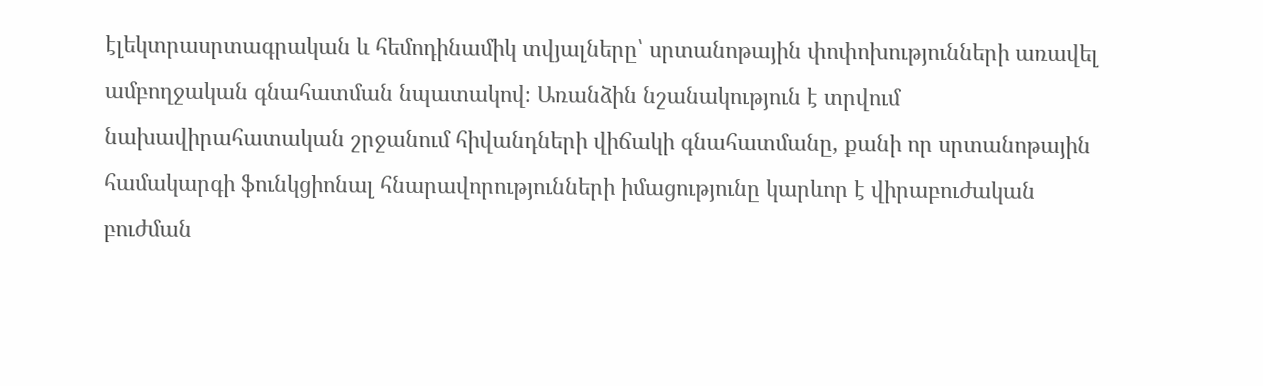էլեկտրասրտագրական և հեմոդինամիկ տվյալները՝ սրտանոթային փոփոխությունների առավել ամբողջական գնահատման նպատակով։ Առանձին նշանակություն է տրվում նախավիրահատական շրջանում հիվանդների վիճակի գնահատմանը, քանի որ սրտանոթային համակարգի ֆունկցիոնալ հնարավորությունների իմացությունը կարևոր է վիրաբուժական բուժման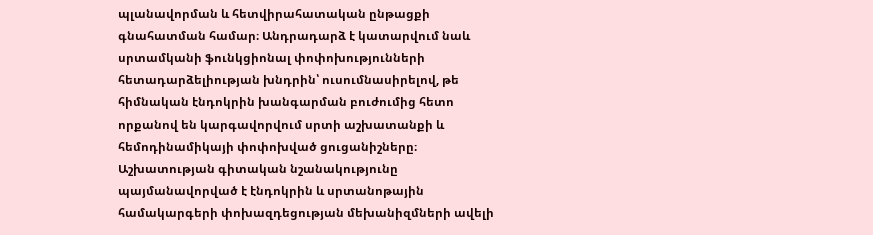պլանավորման և հետվիրահատական ընթացքի գնահատման համար։ Անդրադարձ է կատարվում նաև սրտամկանի ֆունկցիոնալ փոփոխությունների հետադարձելիության խնդրին՝ ուսումնասիրելով, թե հիմնական էնդոկրին խանգարման բուժումից հետո որքանով են կարգավորվում սրտի աշխատանքի և հեմոդինամիկայի փոփոխված ցուցանիշները։ Աշխատության գիտական նշանակությունը պայմանավորված է էնդոկրին և սրտանոթային համակարգերի փոխազդեցության մեխանիզմների ավելի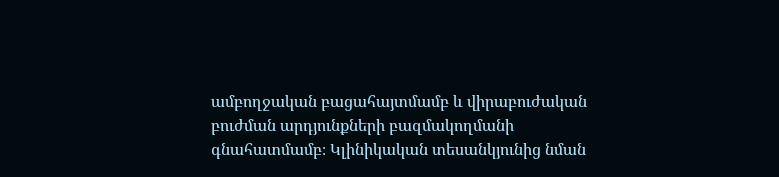ամբողջական բացահայտմամբ և վիրաբուժական բուժման արդյունքների բազմակողմանի գնահատմամբ։ Կլինիկական տեսանկյունից նման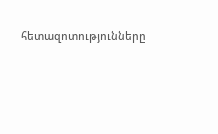հետազոտությունները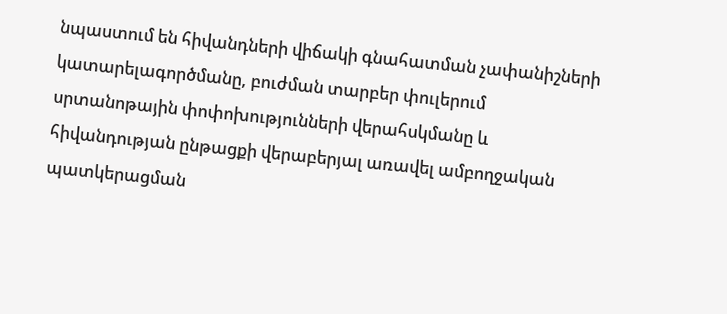նպաստում են հիվանդների վիճակի գնահատման չափանիշների կատարելագործմանը, բուժման տարբեր փուլերում սրտանոթային փոփոխությունների վերահսկմանը և հիվանդության ընթացքի վերաբերյալ առավել ամբողջական պատկերացման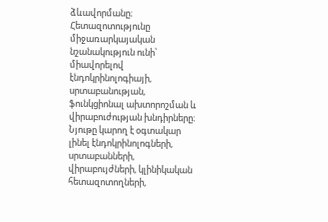ձևավորմանը։ Հետազոտությունը միջառարկայական նշանակություն ունի՝ միավորելով էնդոկրինոլոգիայի, սրտաբանության, ֆունկցիոնալ ախտորոշման և վիրաբուժության խնդիրները։ Նյութը կարող է օգտակար լինել էնդոկրինոլոգների, սրտաբանների, վիրաբույժների, կլինիկական հետազոտողների,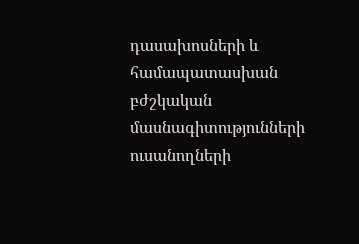դասախոսների և համապատասխան բժշկական մասնագիտությունների ուսանողների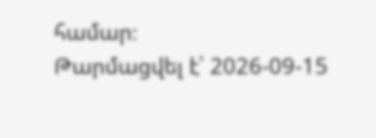համար։
Թարմացվել է՝ 2026-09-15